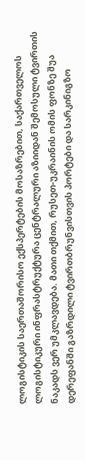ლოგისტიკის საერთაშორისო ექსპერტების მოსაზრებით, საქართველოს ლოგისტიკური ინფრასტრუქტურა ცენტრალური აზიიდან შემოსული ტვირთის ნაკადს ვერ უმკლავდება. მათი თქმით, რუსეთ-უკრაინის ომის ფონზე შუა დერეფანში გაზრდილი ტვირთბრუნვისთვის პორტები და სარკინიგზო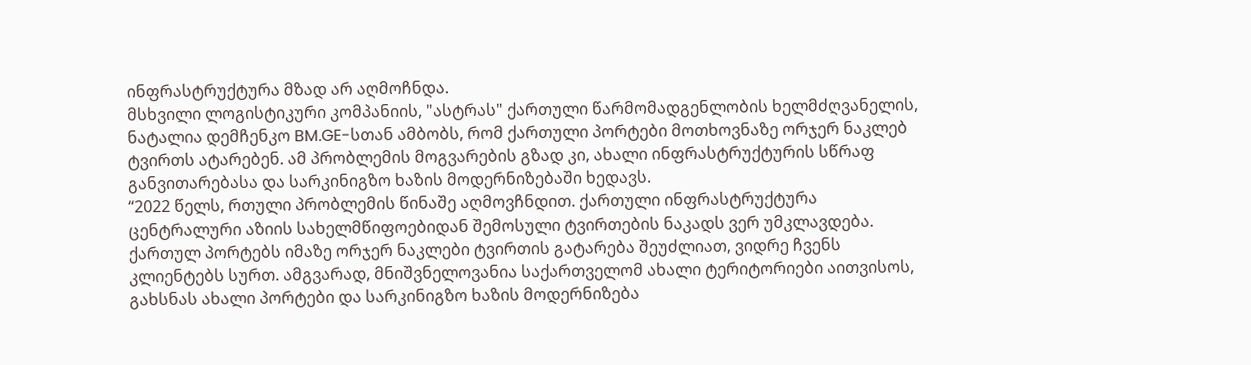ინფრასტრუქტურა მზად არ აღმოჩნდა.
მსხვილი ლოგისტიკური კომპანიის, "ასტრას" ქართული წარმომადგენლობის ხელმძღვანელის, ნატალია დემჩენკო BM.GE-სთან ამბობს, რომ ქართული პორტები მოთხოვნაზე ორჯერ ნაკლებ ტვირთს ატარებენ. ამ პრობლემის მოგვარების გზად კი, ახალი ინფრასტრუქტურის სწრაფ განვითარებასა და სარკინიგზო ხაზის მოდერნიზებაში ხედავს.
“2022 წელს, რთული პრობლემის წინაშე აღმოვჩნდით. ქართული ინფრასტრუქტურა ცენტრალური აზიის სახელმწიფოებიდან შემოსული ტვირთების ნაკადს ვერ უმკლავდება. ქართულ პორტებს იმაზე ორჯერ ნაკლები ტვირთის გატარება შეუძლიათ, ვიდრე ჩვენს კლიენტებს სურთ. ამგვარად, მნიშვნელოვანია საქართველომ ახალი ტერიტორიები აითვისოს, გახსნას ახალი პორტები და სარკინიგზო ხაზის მოდერნიზება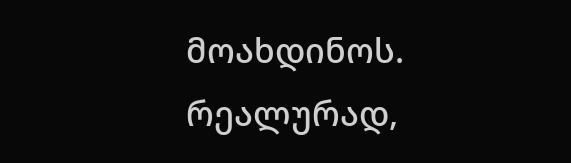მოახდინოს. რეალურად,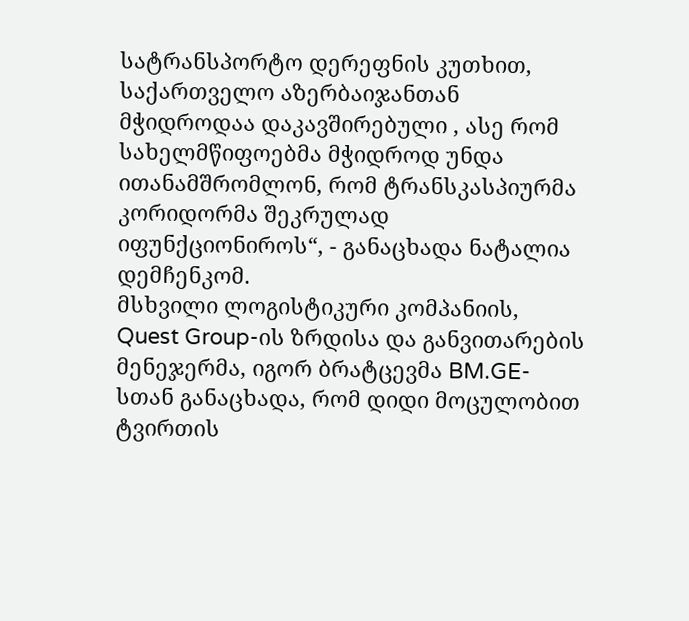სატრანსპორტო დერეფნის კუთხით, საქართველო აზერბაიჯანთან მჭიდროდაა დაკავშირებული , ასე რომ სახელმწიფოებმა მჭიდროდ უნდა ითანამშრომლონ, რომ ტრანსკასპიურმა კორიდორმა შეკრულად იფუნქციონიროს“, - განაცხადა ნატალია დემჩენკომ.
მსხვილი ლოგისტიკური კომპანიის, Quest Group-ის ზრდისა და განვითარების მენეჯერმა, იგორ ბრატცევმა BM.GE-სთან განაცხადა, რომ დიდი მოცულობით ტვირთის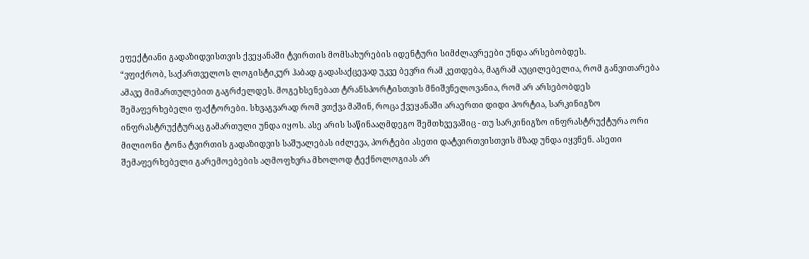ეფექტიანი გადაზიდვისთვის ქვეყანაში ტვირთის მომსახურების იდენტური სიმძლავრეები უნდა არსებობდეს.
“ვფიქრობ, საქართველოს ლოგისტიკურ ჰაბად გადასაქცევად უკვე ბევრი რამ კეთდება, მაგრამ აუცილებელია, რომ განვითარება ამავე მიმართულებით გაგრძელდეს. მოგეხსენებათ ტრანსპორტისთვის მნიშვნელოვანია, რომ არ არსებობდეს შემაფერხებელი ფაქტორები. სხვაგვარად რომ ვთქვა მაშინ, როცა ქვეყანაში არაერთი დიდი პორტია, სარკინიგზო ინფრასტრუქტურაც გამართული უნდა იყოს. ასე არის საწინააღმდეგო შემთხვევაშიც - თუ სარკინიგზო ინფრასტრუქტურა ორი მილიონი ტონა ტვირთის გადაზიდვის საშუალებას იძლევა, პორტები ასეთი დატვირთვისთვის მზად უნდა იყვნენ. ასეთი შემაფერხებელი გარემოებების აღმოფხვრა მხოლოდ ტექნოლოგიას არ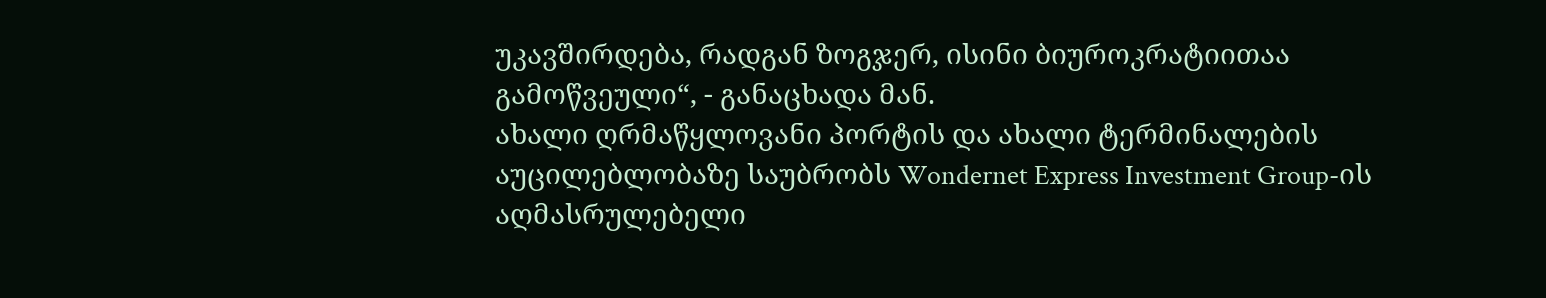უკავშირდება, რადგან ზოგჯერ, ისინი ბიუროკრატიითაა გამოწვეული“, - განაცხადა მან.
ახალი ღრმაწყლოვანი პორტის და ახალი ტერმინალების აუცილებლობაზე საუბრობს Wondernet Express Investment Group-ის აღმასრულებელი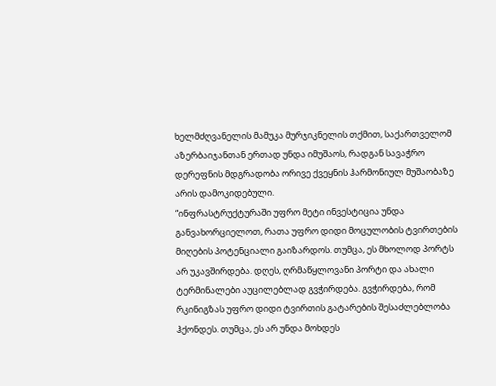ხელმძღვანელის მამუკა მურჯიკნელის თქმით, საქართველომ აზერბაიჯანთან ერთად უნდა იმუშაოს, რადგან სავაჭრო დერეფნის მდგრადობა ორივე ქვეყნის ჰარმონიულ მუშაობაზე არის დამოკიდებული.
“ინფრასტრუქტურაში უფრო მეტი ინვესტიცია უნდა განვახორციელოთ, რათა უფრო დიდი მოცულობის ტვირთების მიღების პოტენციალი გაიზარდოს. თუმცა, ეს მხოლოდ პორტს არ უკავშირდება. დღეს, ღრმაწყლოვანი პორტი და ახალი ტერმინალები აუცილებლად გვჭირდება. გვჭირდება, რომ რკინიგზას უფრო დიდი ტვირთის გატარების შესაძლებლობა ჰქონდეს. თუმცა, ეს არ უნდა მოხდეს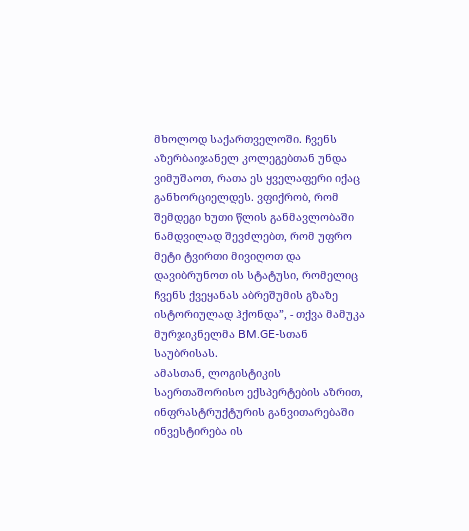მხოლოდ საქართველოში. ჩვენს აზერბაიჯანელ კოლეგებთან უნდა ვიმუშაოთ, რათა ეს ყველაფერი იქაც განხორციელდეს. ვფიქრობ, რომ შემდეგი ხუთი წლის განმავლობაში ნამდვილად შევძლებთ, რომ უფრო მეტი ტვირთი მივიღოთ და დავიბრუნოთ ის სტატუსი, რომელიც ჩვენს ქვეყანას აბრეშუმის გზაზე ისტორიულად ჰქონდა”, - თქვა მამუკა მურჯიკნელმა BM.GE-სთან საუბრისას.
ამასთან, ლოგისტიკის საერთაშორისო ექსპერტების აზრით, ინფრასტრუქტურის განვითარებაში ინვესტირება ის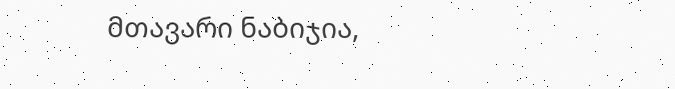მთავარი ნაბიჯია,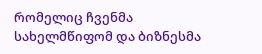რომელიც ჩვენმა სახელმწიფომ და ბიზნესმა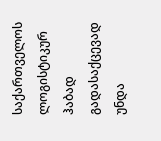საქართველოს ლოგისტიკურ ჰაბად გადასაქცევად უნდა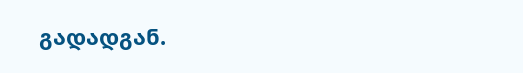გადადგან.